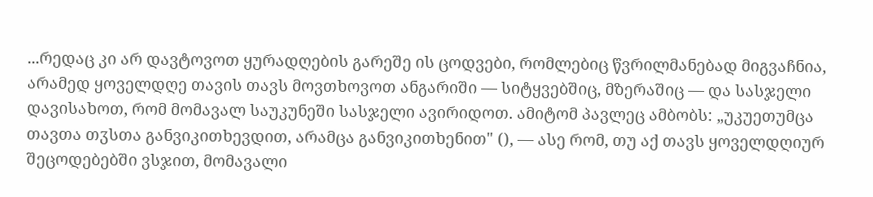...რედაც კი არ დავტოვოთ ყურადღების გარეშე ის ცოდვები, რომლებიც წვრილმანებად მიგვაჩნია, არამედ ყოველდღე თავის თავს მოვთხოვოთ ანგარიში — სიტყვებშიც, მზერაშიც — და სასჯელი დავისახოთ, რომ მომავალ საუკუნეში სასჯელი ავირიდოთ. ამიტომ პავლეც ამბობს: „უკუეთუმცა თავთა თჳსთა განვიკითხევდით, არამცა განვიკითხენით" (), — ასე რომ, თუ აქ თავს ყოველდღიურ შეცოდებებში ვსჯით, მომავალი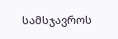სამსჯავროს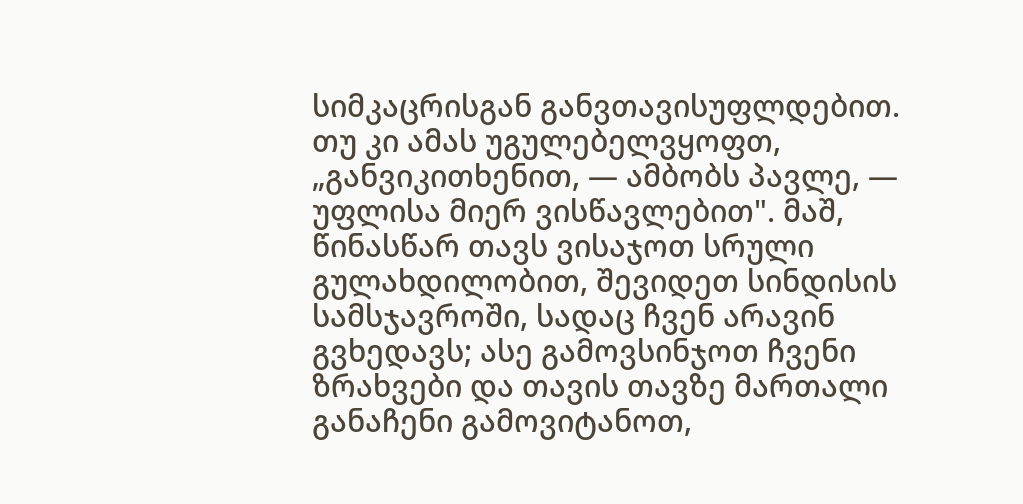სიმკაცრისგან განვთავისუფლდებით. თუ კი ამას უგულებელვყოფთ, „განვიკითხენით, — ამბობს პავლე, — უფლისა მიერ ვისწავლებით". მაშ, წინასწარ თავს ვისაჯოთ სრული გულახდილობით, შევიდეთ სინდისის სამსჯავროში, სადაც ჩვენ არავინ გვხედავს; ასე გამოვსინჯოთ ჩვენი ზრახვები და თავის თავზე მართალი განაჩენი გამოვიტანოთ,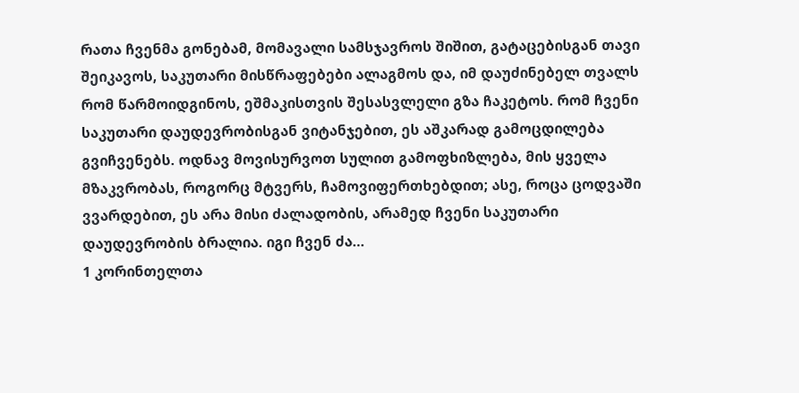რათა ჩვენმა გონებამ, მომავალი სამსჯავროს შიშით, გატაცებისგან თავი შეიკავოს, საკუთარი მისწრაფებები ალაგმოს და, იმ დაუძინებელ თვალს რომ წარმოიდგინოს, ეშმაკისთვის შესასვლელი გზა ჩაკეტოს. რომ ჩვენი საკუთარი დაუდევრობისგან ვიტანჯებით, ეს აშკარად გამოცდილება გვიჩვენებს. ოდნავ მოვისურვოთ სულით გამოფხიზლება, მის ყველა მზაკვრობას, როგორც მტვერს, ჩამოვიფერთხებდით; ასე, როცა ცოდვაში ვვარდებით, ეს არა მისი ძალადობის, არამედ ჩვენი საკუთარი დაუდევრობის ბრალია. იგი ჩვენ ძა...
1 კორინთელთა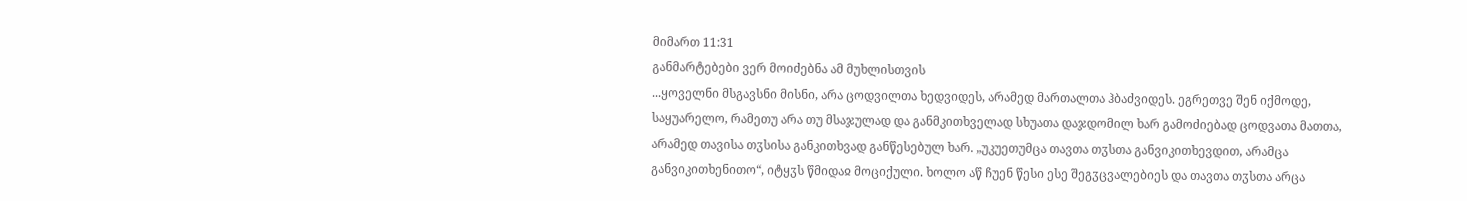მიმართ 11:31
განმარტებები ვერ მოიძებნა ამ მუხლისთვის
...ყოველნი მსგავსნი მისნი, არა ცოდვილთა ხედვიდეს, არამედ მართალთა ჰბაძვიდეს. ეგრეთვე შენ იქმოდე, საყუარელო, რამეთუ არა თუ მსაჯულად და განმკითხველად სხუათა დაჯდომილ ხარ გამოძიებად ცოდვათა მათთა, არამედ თავისა თჳსისა განკითხვად განწესებულ ხარ. „უკუეთუმცა თავთა თჳსთა განვიკითხევდით, არამცა განვიკითხენითო“, იტყჳს წმიდაჲ მოციქული. ხოლო აწ ჩუენ წესი ესე შეგჳცვალებიეს და თავთა თჳსთა არცა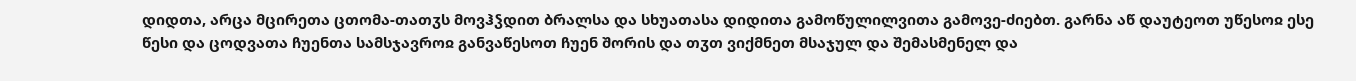დიდთა, არცა მცირეთა ცთომა-თათჳს მოვჰჴდით ბრალსა და სხუათასა დიდითა გამოწულილვითა გამოვე-ძიებთ. გარნა აწ დაუტეოთ უწესოჲ ესე წესი და ცოდვათა ჩუენთა სამსჯავროჲ განვაწესოთ ჩუენ შორის და თჳთ ვიქმნეთ მსაჯულ და შემასმენელ და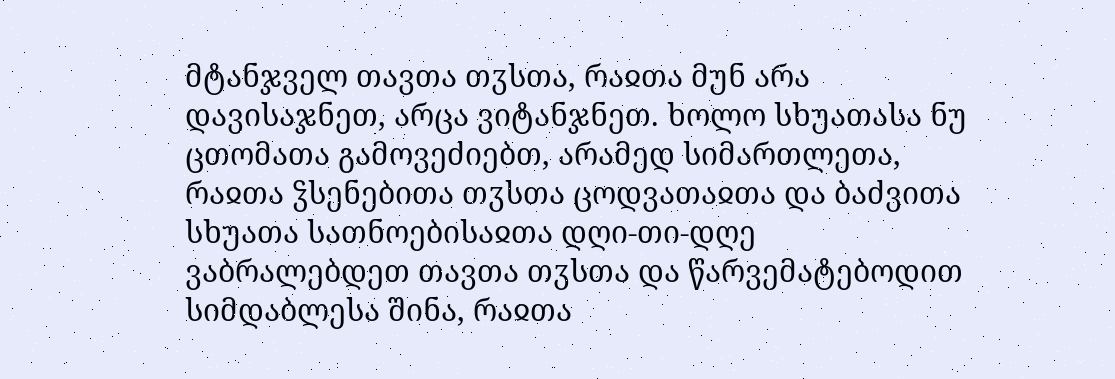მტანჯველ თავთა თჳსთა, რაჲთა მუნ არა დავისაჯნეთ, არცა ვიტანჯნეთ. ხოლო სხუათასა ნუ ცთომათა გამოვეძიებთ, არამედ სიმართლეთა, რაჲთა ჴსენებითა თჳსთა ცოდვათაჲთა და ბაძვითა სხუათა სათნოებისაჲთა დღი-თი-დღე ვაბრალებდეთ თავთა თჳსთა და წარვემატებოდით სიმდაბლესა შინა, რაჲთა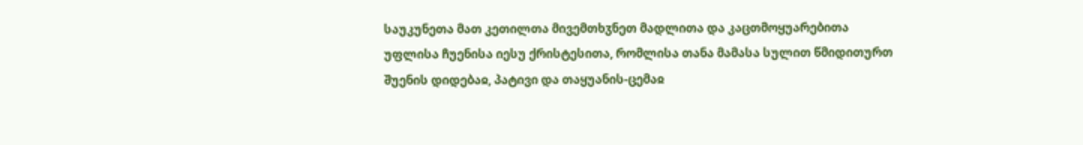საუკუნეთა მათ კეთილთა მივემთხჳნეთ მადლითა და კაცთმოყუარებითა უფლისა ჩუენისა იესუ ქრისტესითა, რომლისა თანა მამასა სულით წმიდითურთ შუენის დიდებაჲ, პატივი და თაყუანის-ცემაჲ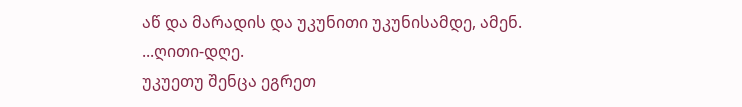აწ და მარადის და უკუნითი უკუნისამდე, ამენ.
...ღითი-დღე.
უკუეთუ შენცა ეგრეთ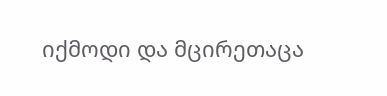იქმოდი და მცირეთაცა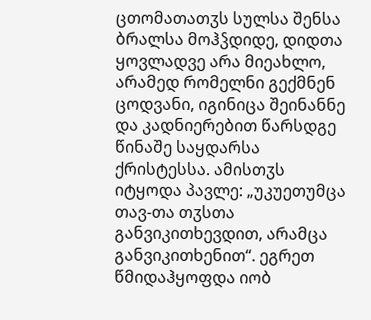ცთომათათჳს სულსა შენსა ბრალსა მოჰჴდიდე, დიდთა ყოვლადვე არა მიეახლო, არამედ რომელნი გექმნენ ცოდვანი, იგინიცა შეინანნე და კადნიერებით წარსდგე წინაშე საყდარსა ქრისტესსა. ამისთჳს იტყოდა პავლე: „უკუეთუმცა თავ-თა თჳსთა განვიკითხევდით, არამცა განვიკითხენით“. ეგრეთ წმიდაჰყოფდა იობ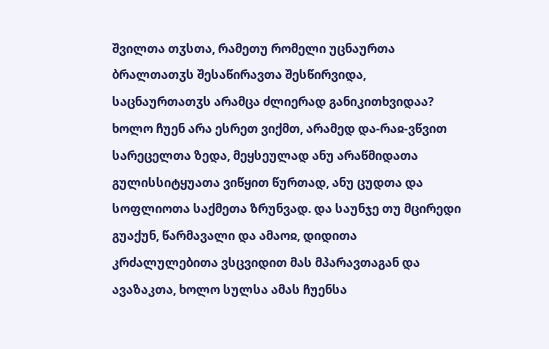შვილთა თჳსთა, რამეთუ რომელი უცნაურთა ბრალთათჳს შესაწირავთა შესწირვიდა, საცნაურთათჳს არამცა ძლიერად განიკითხვიდაა?
ხოლო ჩუენ არა ესრეთ ვიქმთ, არამედ და-რაჲ-ვწვით სარეცელთა ზედა, მეყსეულად ანუ არაწმიდათა გულისსიტყუათა ვიწყით წურთად, ანუ ცუდთა და სოფლიოთა საქმეთა ზრუნვად. და საუნჯე თუ მცირედი გუაქუნ, წარმავალი და ამაოჲ, დიდითა კრძალულებითა ვსცვიდით მას მპარავთაგან და ავაზაკთა, ხოლო სულსა ამას ჩუენსა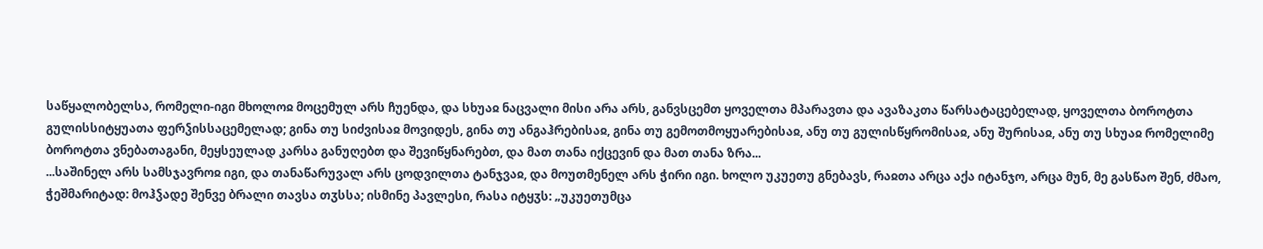საწყალობელსა, რომელი-იგი მხოლოჲ მოცემულ არს ჩუენდა, და სხუაჲ ნაცვალი მისი არა არს, განვსცემთ ყოველთა მპარავთა და ავაზაკთა წარსატაცებელად, ყოველთა ბოროტთა გულისსიტყუათა ფერჴისსაცემელად; გინა თუ სიძვისაჲ მოვიდეს, გინა თუ ანგაჰრებისაჲ, გინა თუ გემოთმოყუარებისაჲ, ანუ თუ გულისწყრომისაჲ, ანუ შურისაჲ, ანუ თუ სხუაჲ რომელიმე ბოროტთა ვნებათაგანი, მეყსეულად კარსა განუღებთ და შევიწყნარებთ, და მათ თანა იქცევინ და მათ თანა ზრა...
...საშინელ არს სამსჯავროჲ იგი, და თანაწარუვალ არს ცოდვილთა ტანჯვაჲ, და მოუთმენელ არს ჭირი იგი. ხოლო უკუეთუ გნებავს, რაჲთა არცა აქა იტანჯო, არცა მუნ, მე გასწაო შენ, ძმაო, ჭეშმარიტად: მოჰჴადე შენვე ბრალი თავსა თჳსსა; ისმინე პავლესი, რასა იტყჳს: „უკუეთუმცა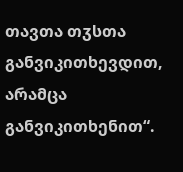თავთა თჳსთა განვიკითხევდით, არამცა განვიკითხენით“.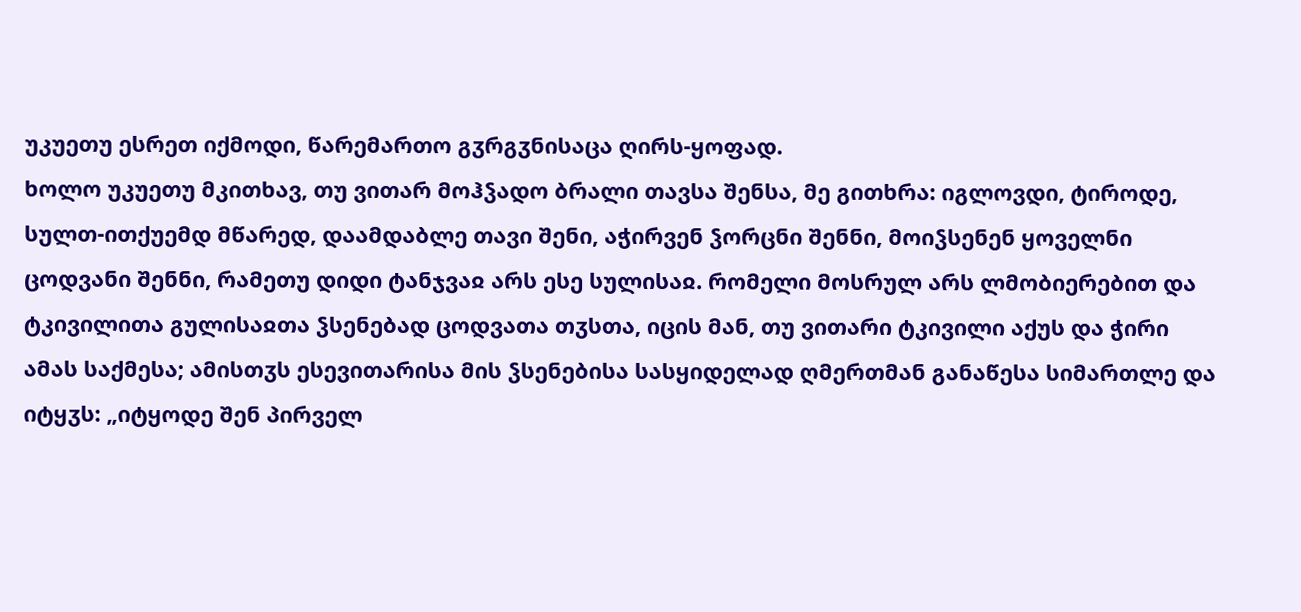უკუეთუ ესრეთ იქმოდი, წარემართო გჳრგჳნისაცა ღირს-ყოფად.
ხოლო უკუეთუ მკითხავ, თუ ვითარ მოჰჴადო ბრალი თავსა შენსა, მე გითხრა: იგლოვდი, ტიროდე, სულთ-ითქუემდ მწარედ, დაამდაბლე თავი შენი, აჭირვენ ჴორცნი შენნი, მოიჴსენენ ყოველნი ცოდვანი შენნი, რამეთუ დიდი ტანჯვაჲ არს ესე სულისაჲ. რომელი მოსრულ არს ლმობიერებით და ტკივილითა გულისაჲთა ჴსენებად ცოდვათა თჳსთა, იცის მან, თუ ვითარი ტკივილი აქუს და ჭირი ამას საქმესა; ამისთჳს ესევითარისა მის ჴსენებისა სასყიდელად ღმერთმან განაწესა სიმართლე და იტყჳს: „იტყოდე შენ პირველ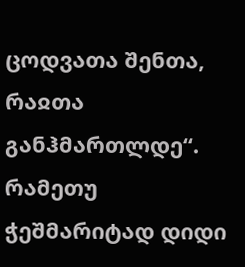ცოდვათა შენთა, რაჲთა განჰმართლდე“.
რამეთუ ჭეშმარიტად დიდი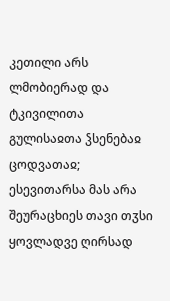კეთილი არს ლმობიერად და ტკივილითა გულისაჲთა ჴსენებაჲ ცოდვათაჲ; ესევითარსა მას არა შეურაცხიეს თავი თჳსი ყოვლადვე ღირსად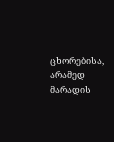ცხორებისა, არამედ მარადის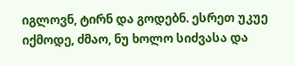იგლოვნ, ტირნ და გოდებნ. ესრეთ უკუე იქმოდე, ძმაო, ნუ ხოლო სიძვასა და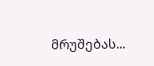მრუშებას...